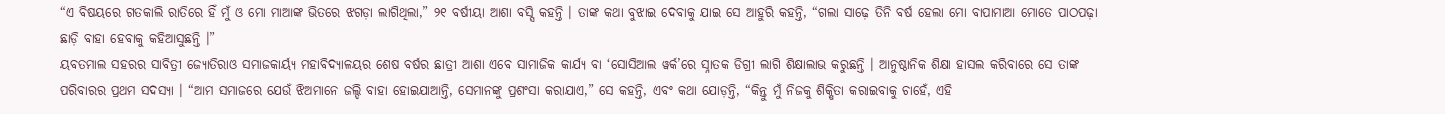“ଏ ବିଷୟରେ ଗତକାଲି ରାତିରେ ହିଁ ମୁଁ ଓ ମୋ ମାଆଙ୍କ ଭିତରେ ଝଗଡ଼ା ଲାଗିଥିଲା,” ୨୧ ବର୍ଷୀୟା ଆଶା ବସ୍ସି କହନ୍ତି । ତାଙ୍କ କଥା ବୁଝାଇ ଦେବାକୁ ଯାଇ ସେ ଆହୁରି କହନ୍ତି, “ଗଲା ସାଢ଼େ ତିନି ବର୍ଷ ହେଲା ମୋ ବାପାମାଆ ମୋତେ ପାଠପଢ଼ା ଛାଡ଼ି ବାହା ହେବାକୁ କହିଆସୁଛନ୍ତି ।”
ୟବତମାଲ ସହରର ସାବିତ୍ରୀ ଜ୍ୟୋତିରାଓ ସମାଜକାର୍ୟ୍ୟ ମହାବିଦ୍ୟାଳୟର ଶେଷ ବର୍ଷର ଛାତ୍ରୀ ଆଶା ଏବେ ସାମାଜିକ କାର୍ଯ୍ୟ ବା ‘ସୋସିଆଲ ୱର୍କ’ରେ ସ୍ନାତକ ଡିଗ୍ରୀ ଲାଗି ଶିକ୍ଷାଲାଭ କରୁଛନ୍ତି । ଆନୁଷ୍ଠାନିକ ଶିକ୍ଷା ହାସଲ କରିବାରେ ସେ ତାଙ୍କ ପରିବାରର ପ୍ରଥମ ସଦସ୍ୟା । “ଆମ ସମାଜରେ ଯେଉଁ ଝିଅମାନେ ଜଲ୍ଦି ବାହା ହୋଇଯାଆନ୍ତି, ସେମାନଙ୍କୁ ପ୍ରଶଂସା କରାଯାଏ,” ସେ କହନ୍ତି, ଏବଂ କଥା ଯୋଡ଼ନ୍ତି, “କିନ୍ତୁ ମୁଁ ନିଜକୁ ଶିକ୍ଷିତା କରାଇବାକୁ ଚାହେଁ, ଏହି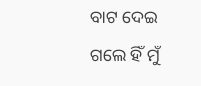ବାଟ ଦେଇ ଗଲେ ହିଁ ମୁଁ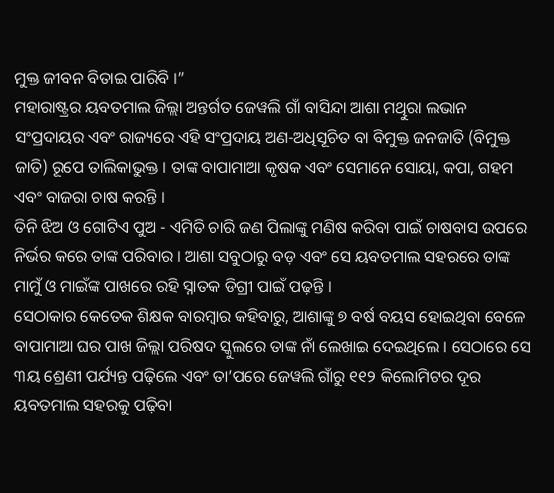ମୁକ୍ତ ଜୀବନ ବିତାଇ ପାରିବି ।”
ମହାରାଷ୍ଟ୍ରର ୟବତମାଲ ଜିଲ୍ଲା ଅନ୍ତର୍ଗତ ଜେୱଲି ଗାଁ ବାସିନ୍ଦା ଆଶା ମଥିୁରା ଲଭାନ ସଂପ୍ରଦାୟର ଏବଂ ରାଜ୍ୟରେ ଏହି ସଂପ୍ରଦାୟ ଅଣ-ଅଧିସୂଚିତ ବା ବିମୁକ୍ତ ଜନଜାତି (ବିମୁକ୍ତ ଜାତି) ରୂପେ ତାଲିକାଭୁକ୍ତ । ତାଙ୍କ ବାପାମାଆ କୃଷକ ଏବଂ ସେମାନେ ସୋୟା, କପା, ଗହମ ଏବଂ ବାଜରା ଚାଷ କରନ୍ତି ।
ତିନି ଝିଅ ଓ ଗୋଟିଏ ପୁଅ - ଏମିତି ଚାରି ଜଣ ପିଲାଙ୍କୁ ମଣିଷ କରିବା ପାଇଁ ଚାଷବାସ ଉପରେ ନିର୍ଭର କରେ ତାଙ୍କ ପରିବାର । ଆଶା ସବୁଠାରୁ ବଡ଼ ଏବଂ ସେ ୟବତମାଲ ସହରରେ ତାଙ୍କ ମାମୁଁ ଓ ମାଇଁଙ୍କ ପାଖରେ ରହି ସ୍ନାତକ ଡିଗ୍ରୀ ପାଇଁ ପଢ଼ନ୍ତି ।
ସେଠାକାର କେତେକ ଶିକ୍ଷକ ବାରମ୍ବାର କହିବାରୁ, ଆଶାଙ୍କୁ ୭ ବର୍ଷ ବୟସ ହୋଇଥିବା ବେଳେ ବାପାମାଆ ଘର ପାଖ ଜିଲ୍ଲା ପରିଷଦ ସ୍କୁଲରେ ତାଙ୍କ ନାଁ ଲେଖାଇ ଦେଇଥିଲେ । ସେଠାରେ ସେ ୩ୟ ଶ୍ରେଣୀ ପର୍ଯ୍ୟନ୍ତ ପଢ଼ିଲେ ଏବଂ ତା’ପରେ ଜେୱଲି ଗାଁରୁ ୧୧୨ କିଲୋମିଟର ଦୂର ୟବତମାଲ ସହରକୁ ପଢ଼ିବା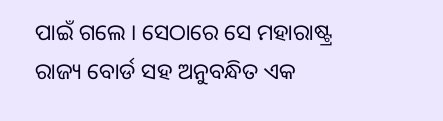ପାଇଁ ଗଲେ । ସେଠାରେ ସେ ମହାରାଷ୍ଟ୍ର ରାଜ୍ୟ ବୋର୍ଡ ସହ ଅନୁବନ୍ଧିତ ଏକ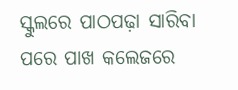ସ୍କୁଲରେ ପାଠପଢ଼ା ସାରିବା ପରେ ପାଖ କଲେଜରେ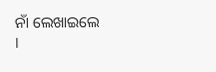ନାଁ ଲେଖାଇଲେ ।